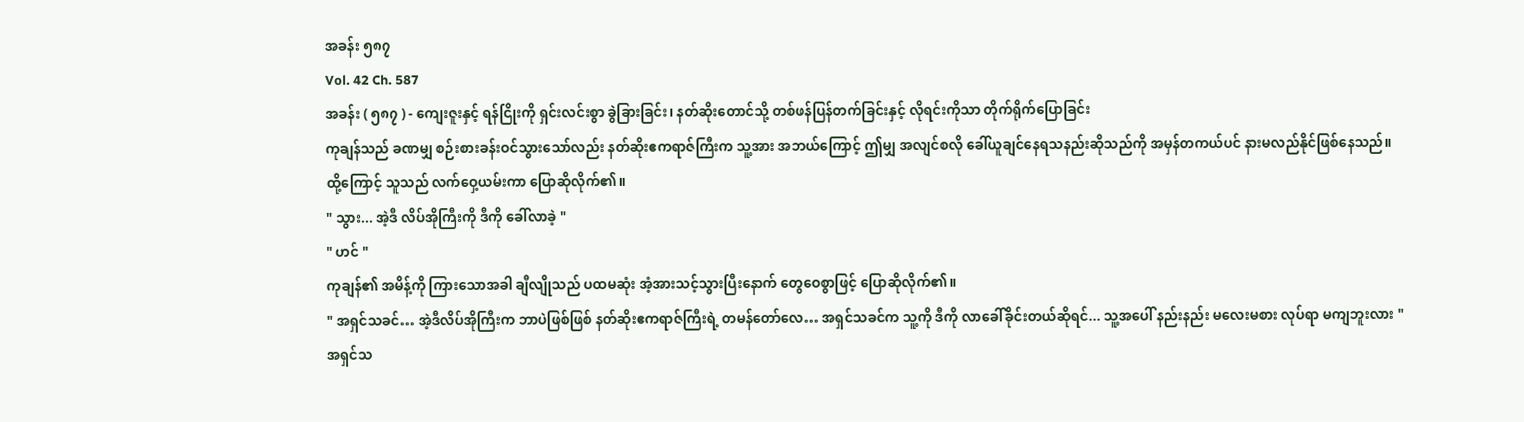အခန်း ၅၈၇
Vol. 42 Ch. 587
အခန်း ( ၅၈၇ ) - ကျေးဇူးနှင့် ရန်ငြိုးကို ရှင်းလင်းစွာ ခွဲခြားခြင်း၊ နတ်ဆိုးတောင်သို့ တစ်ဖန်ပြန်တက်ခြင်းနှင့် လိုရင်းကိုသာ တိုက်ရိုက်ပြောခြင်း
ကုချန်သည် ခဏမျှ စဉ်းစားခန်းဝင်သွားသော်လည်း နတ်ဆိုးဧကရာဇ်ကြီးက သူ့အား အဘယ်ကြောင့် ဤမျှ အလျင်စလို ခေါ်ယူချင်နေရသနည်းဆိုသည်ကို အမှန်တကယ်ပင် နားမလည်နိုင်ဖြစ်နေသည်။
ထို့ကြောင့် သူသည် လက်ဝှေ့ယမ်းကာ ပြောဆိုလိုက်၏။
" သွား... အဲ့ဒီ လိပ်အိုကြီးကို ဒီကို ခေါ်လာခဲ့ "
" ဟင် "
ကုချန်၏ အမိန့်ကို ကြားသောအခါ ချီလျိုသည် ပထမဆုံး အံ့အားသင့်သွားပြီးနောက် တွေဝေစွာဖြင့် ပြောဆိုလိုက်၏။
" အရှင်သခင်… အဲ့ဒီလိပ်အိုကြီးက ဘာပဲဖြစ်ဖြစ် နတ်ဆိုးဧကရာဇ်ကြီးရဲ့ တမန်တော်လေ… အရှင်သခင်က သူ့ကို ဒီကို လာခေါ်ခိုင်းတယ်ဆိုရင်... သူ့အပေါ် နည်းနည်း မလေးမစား လုပ်ရာ မကျဘူးလား "
အရှင်သ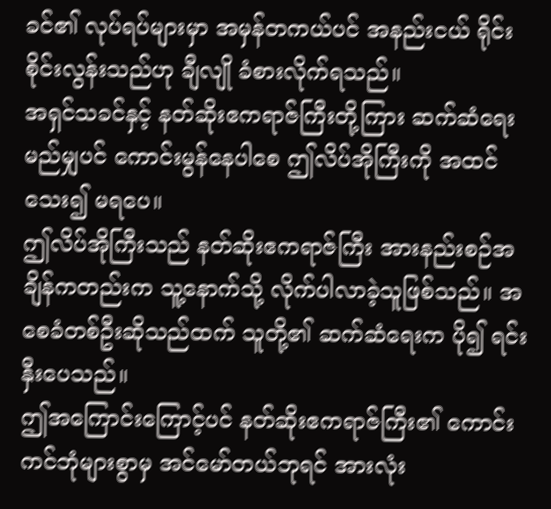ခင်၏ လုပ်ရပ်များမှာ အမှန်တကယ်ပင် အနည်းငယ် ရိုင်းစိုင်းလွန်းသည်ဟု ချီလျို ခံစားလိုက်ရသည်။
အရှင်သခင်နှင့် နတ်ဆိုးဧကရာဇ်ကြီးတို့ကြား ဆက်ဆံရေး မည်မျှပင် ကောင်းမွန်နေပါစေ ဤလိပ်အိုကြီးကို အထင်သေး၍ မရပေ။
ဤလိပ်အိုကြီးသည် နတ်ဆိုးဧကရာဇ်ကြီး အားနည်းစဉ်အချိန်ကတည်းက သူ့နောက်သို့ လိုက်ပါလာခဲ့သူဖြစ်သည်။ အစေခံတစ်ဦးဆိုသည်ထက် သူတို့၏ ဆက်ဆံရေးက ပို၍ ရင်းနှီးပေသည်။
ဤအကြောင်းကြောင့်ပင် နတ်ဆိုးဧကရာဇ်ကြီး၏ ကောင်းကင်ဘုံများစွာမှ အင်မော်တယ်ဘုရင် အားလုံး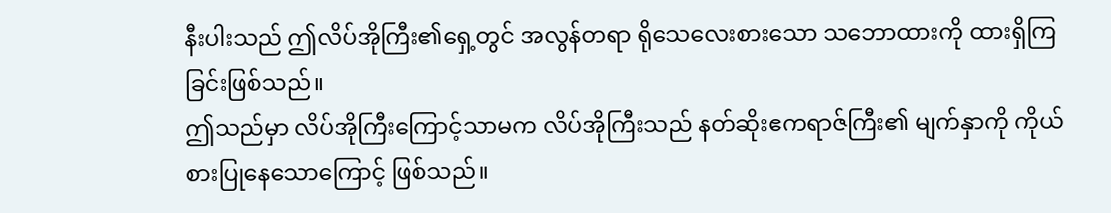နီးပါးသည် ဤလိပ်အိုကြီး၏ရှေ့တွင် အလွန်တရာ ရိုသေလေးစားသော သဘောထားကို ထားရှိကြခြင်းဖြစ်သည်။
ဤသည်မှာ လိပ်အိုကြီးကြောင့်သာမက လိပ်အိုကြီးသည် နတ်ဆိုးဧကရာဇ်ကြီး၏ မျက်နှာကို ကိုယ်စားပြုနေသောကြောင့် ဖြစ်သည်။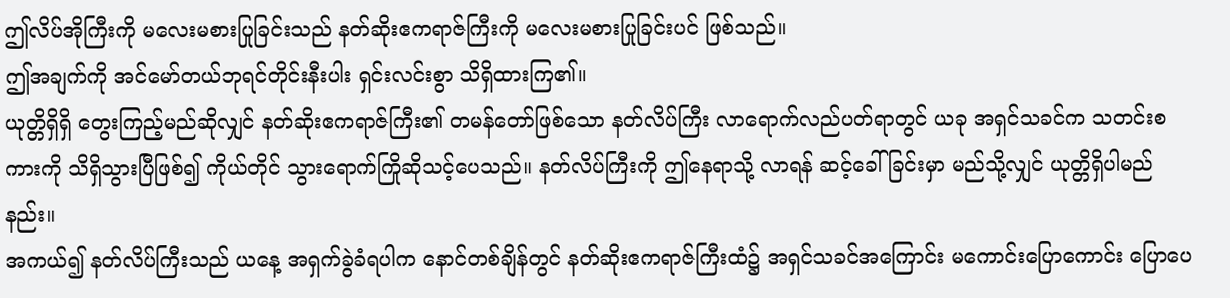ဤလိပ်အိုကြီးကို မလေးမစားပြုခြင်းသည် နတ်ဆိုးဧကရာဇ်ကြီးကို မလေးမစားပြုခြင်းပင် ဖြစ်သည်။
ဤအချက်ကို အင်မော်တယ်ဘုရင်တိုင်းနီးပါး ရှင်းလင်းစွာ သိရှိထားကြ၏။
ယုတ္တိရှိရှိ တွေးကြည့်မည်ဆိုလျှင် နတ်ဆိုးဧကရာဇ်ကြီး၏ တမန်တော်ဖြစ်သော နတ်လိပ်ကြီး လာရောက်လည်ပတ်ရာတွင် ယခု အရှင်သခင်က သတင်းစကားကို သိရှိသွားပြီဖြစ်၍ ကိုယ်တိုင် သွားရောက်ကြိုဆိုသင့်ပေသည်။ နတ်လိပ်ကြီးကို ဤနေရာသို့ လာရန် ဆင့်ခေါ်ခြင်းမှာ မည်သို့လျှင် ယုတ္တိရှိပါမည်နည်း။
အကယ်၍ နတ်လိပ်ကြီးသည် ယနေ့ အရှက်ခွဲခံရပါက နောင်တစ်ချိန်တွင် နတ်ဆိုးဧကရာဇ်ကြီးထံ၌ အရှင်သခင်အကြောင်း မကောင်းပြောကောင်း ပြောပေ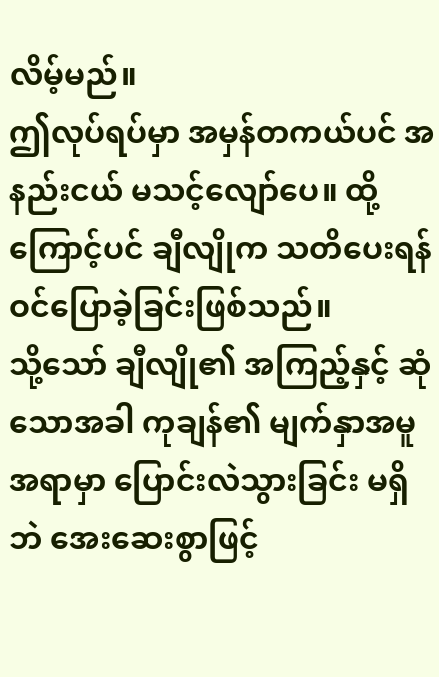လိမ့်မည်။
ဤလုပ်ရပ်မှာ အမှန်တကယ်ပင် အနည်းငယ် မသင့်လျော်ပေ။ ထို့ကြောင့်ပင် ချီလျိုက သတိပေးရန် ဝင်ပြောခဲ့ခြင်းဖြစ်သည်။
သို့သော် ချီလျို၏ အကြည့်နှင့် ဆုံသောအခါ ကုချန်၏ မျက်နှာအမူအရာမှာ ပြောင်းလဲသွားခြင်း မရှိဘဲ အေးဆေးစွာဖြင့်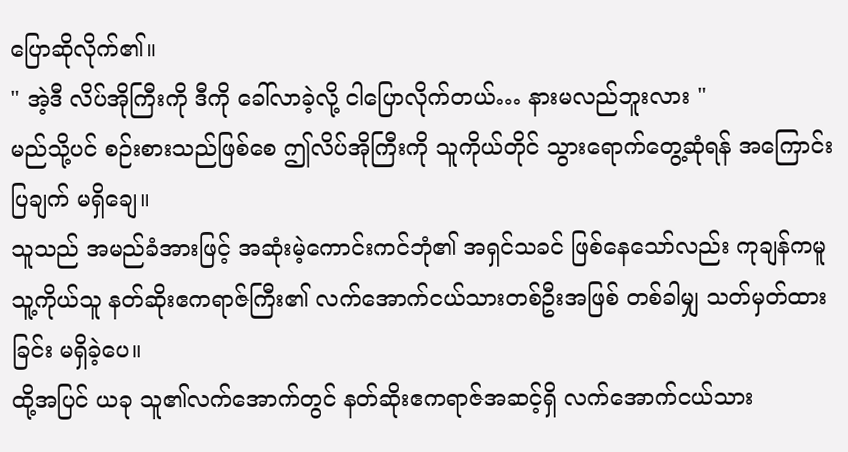ပြောဆိုလိုက်၏။
" အဲ့ဒီ လိပ်အိုကြီးကို ဒီကို ခေါ်လာခဲ့လို့ ငါပြောလိုက်တယ်… နားမလည်ဘူးလား "
မည်သို့ပင် စဉ်းစားသည်ဖြစ်စေ ဤလိပ်အိုကြီးကို သူကိုယ်တိုင် သွားရောက်တွေ့ဆုံရန် အကြောင်းပြချက် မရှိချေ။
သူသည် အမည်ခံအားဖြင့် အဆုံးမဲ့ကောင်းကင်ဘုံ၏ အရှင်သခင် ဖြစ်နေသော်လည်း ကုချန်ကမူ သူ့ကိုယ်သူ နတ်ဆိုးဧကရာဇ်ကြီး၏ လက်အောက်ငယ်သားတစ်ဦးအဖြစ် တစ်ခါမျှ သတ်မှတ်ထားခြင်း မရှိခဲ့ပေ။
ထို့အပြင် ယခု သူ၏လက်အောက်တွင် နတ်ဆိုးဧကရာဇ်အဆင့်ရှိ လက်အောက်ငယ်သား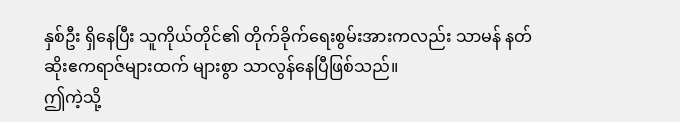နှစ်ဦး ရှိနေပြီး သူကိုယ်တိုင်၏ တိုက်ခိုက်ရေးစွမ်းအားကလည်း သာမန် နတ်ဆိုးဧကရာဇ်များထက် များစွာ သာလွန်နေပြီဖြစ်သည်။
ဤကဲ့သို့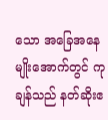သော အခြေအနေမျိုးအောက်တွင် ကုချန်သည် နတ်ဆိုးဧ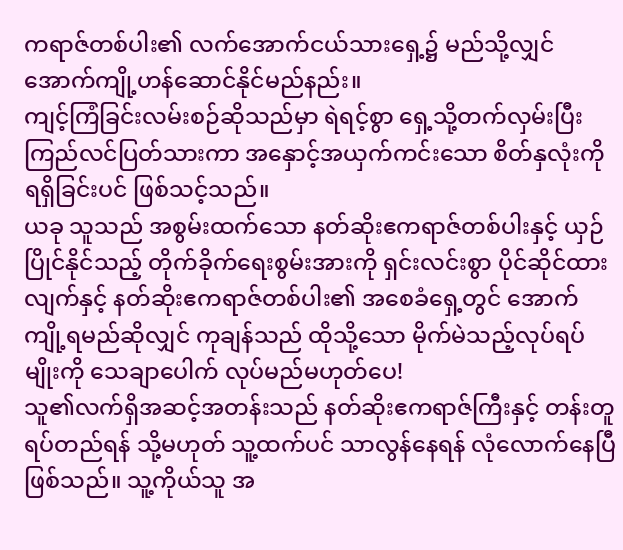ကရာဇ်တစ်ပါး၏ လက်အောက်ငယ်သားရှေ့၌ မည်သို့လျှင် အောက်ကျို့ဟန်ဆောင်နိုင်မည်နည်း။
ကျင့်ကြံခြင်းလမ်းစဉ်ဆိုသည်မှာ ရဲရင့်စွာ ရှေ့သို့တက်လှမ်းပြီး ကြည်လင်ပြတ်သားကာ အနှောင့်အယှက်ကင်းသော စိတ်နှလုံးကို ရရှိခြင်းပင် ဖြစ်သင့်သည်။
ယခု သူသည် အစွမ်းထက်သော နတ်ဆိုးဧကရာဇ်တစ်ပါးနှင့် ယှဉ်ပြိုင်နိုင်သည့် တိုက်ခိုက်ရေးစွမ်းအားကို ရှင်းလင်းစွာ ပိုင်ဆိုင်ထားလျက်နှင့် နတ်ဆိုးဧကရာဇ်တစ်ပါး၏ အစေခံရှေ့တွင် အောက်ကျို့ရမည်ဆိုလျှင် ကုချန်သည် ထိုသို့သော မိုက်မဲသည့်လုပ်ရပ်မျိုးကို သေချာပေါက် လုပ်မည်မဟုတ်ပေ!
သူ၏လက်ရှိအဆင့်အတန်းသည် နတ်ဆိုးဧကရာဇ်ကြီးနှင့် တန်းတူရပ်တည်ရန် သို့မဟုတ် သူ့ထက်ပင် သာလွန်နေရန် လုံလောက်နေပြီဖြစ်သည်။ သူ့ကိုယ်သူ အ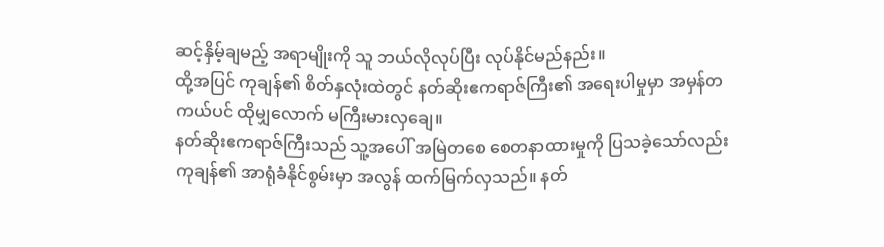ဆင့်နှိမ့်ချမည့် အရာမျိုးကို သူ ဘယ်လိုလုပ်ပြီး လုပ်နိုင်မည်နည်း။
ထို့အပြင် ကုချန်၏ စိတ်နှလုံးထဲတွင် နတ်ဆိုးဧကရာဇ်ကြီး၏ အရေးပါမှုမှာ အမှန်တကယ်ပင် ထိုမျှလောက် မကြီးမားလှချေ။
နတ်ဆိုးဧကရာဇ်ကြီးသည် သူ့အပေါ် အမြဲတစေ စေတနာထားမှုကို ပြသခဲ့သော်လည်း ကုချန်၏ အာရုံခံနိုင်စွမ်းမှာ အလွန် ထက်မြက်လှသည်။ နတ်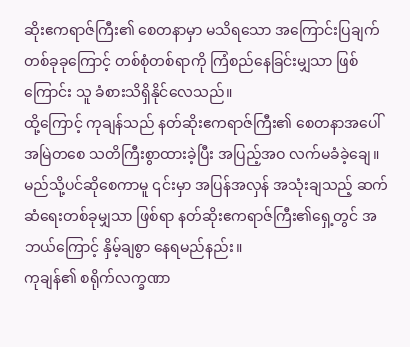ဆိုးဧကရာဇ်ကြီး၏ စေတနာမှာ မသိရသော အကြောင်းပြချက်တစ်ခုခုကြောင့် တစ်စုံတစ်ရာကို ကြံစည်နေခြင်းမျှသာ ဖြစ်ကြောင်း သူ ခံစားသိရှိနိုင်လေသည်။
ထို့ကြောင့် ကုချန်သည် နတ်ဆိုးဧကရာဇ်ကြီး၏ စေတနာအပေါ် အမြဲတစေ သတိကြီးစွာထားခဲ့ပြီး အပြည့်အဝ လက်မခံခဲ့ချေ။
မည်သို့ပင်ဆိုစေကာမူ ၎င်းမှာ အပြန်အလှန် အသုံးချသည့် ဆက်ဆံရေးတစ်ခုမျှသာ ဖြစ်ရာ နတ်ဆိုးဧကရာဇ်ကြီး၏ရှေ့တွင် အဘယ်ကြောင့် နှိမ့်ချစွာ နေရမည်နည်း။
ကုချန်၏ စရိုက်လက္ခဏာ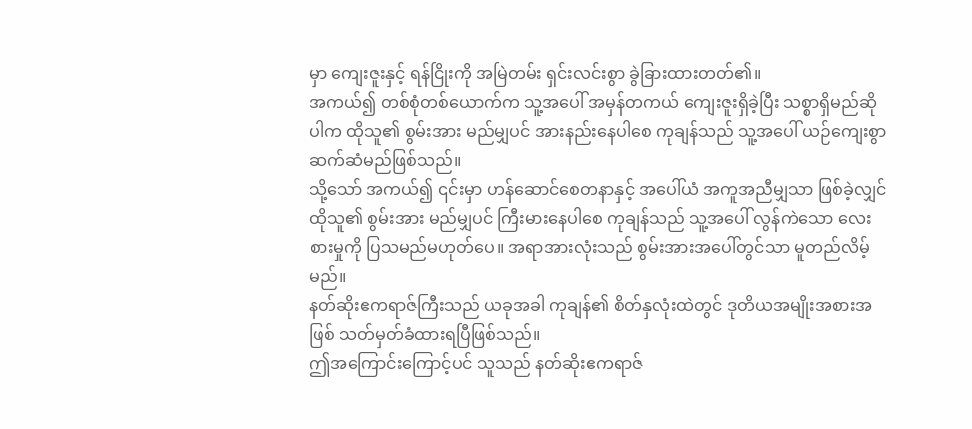မှာ ကျေးဇူးနှင့် ရန်ငြိုးကို အမြဲတမ်း ရှင်းလင်းစွာ ခွဲခြားထားတတ်၏။
အကယ်၍ တစ်စုံတစ်ယောက်က သူ့အပေါ် အမှန်တကယ် ကျေးဇူးရှိခဲ့ပြီး သစ္စာရှိမည်ဆိုပါက ထိုသူ၏ စွမ်းအား မည်မျှပင် အားနည်းနေပါစေ ကုချန်သည် သူ့အပေါ် ယဉ်ကျေးစွာ ဆက်ဆံမည်ဖြစ်သည်။
သို့သော် အကယ်၍ ၎င်းမှာ ဟန်ဆောင်စေတနာနှင့် အပေါ်ယံ အကူအညီမျှသာ ဖြစ်ခဲ့လျှင် ထိုသူ၏ စွမ်းအား မည်မျှပင် ကြီးမားနေပါစေ ကုချန်သည် သူ့အပေါ် လွန်ကဲသော လေးစားမှုကို ပြသမည်မဟုတ်ပေ။ အရာအားလုံးသည် စွမ်းအားအပေါ်တွင်သာ မူတည်လိမ့်မည်။
နတ်ဆိုးဧကရာဇ်ကြီးသည် ယခုအခါ ကုချန်၏ စိတ်နှလုံးထဲတွင် ဒုတိယအမျိုးအစားအဖြစ် သတ်မှတ်ခံထားရပြီဖြစ်သည်။
ဤအကြောင်းကြောင့်ပင် သူသည် နတ်ဆိုးဧကရာဇ်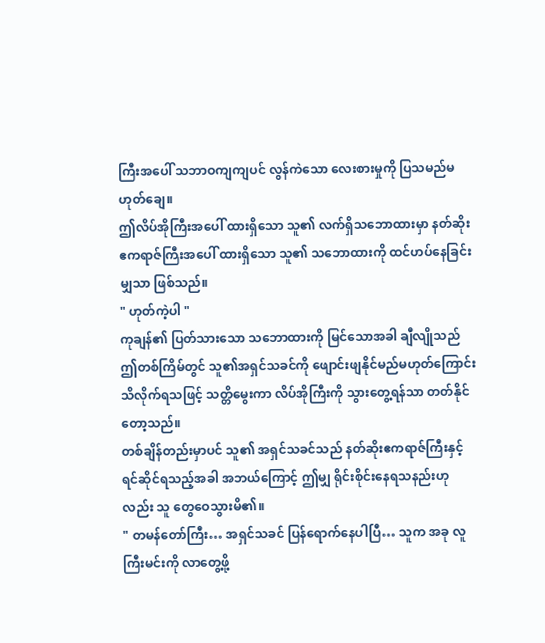ကြီးအပေါ် သဘာဝကျကျပင် လွန်ကဲသော လေးစားမှုကို ပြသမည်မဟုတ်ချေ။
ဤလိပ်အိုကြီးအပေါ် ထားရှိသော သူ၏ လက်ရှိသဘောထားမှာ နတ်ဆိုးဧကရာဇ်ကြီးအပေါ် ထားရှိသော သူ၏ သဘောထားကို ထင်ဟပ်နေခြင်းမျှသာ ဖြစ်သည်။
" ဟုတ်ကဲ့ပါ "
ကုချန်၏ ပြတ်သားသော သဘောထားကို မြင်သောအခါ ချီလျိုသည် ဤတစ်ကြိမ်တွင် သူ၏အရှင်သခင်ကို ဖျောင်းဖျနိုင်မည်မဟုတ်ကြောင်း သိလိုက်ရသဖြင့် သတ္တိမွေးကာ လိပ်အိုကြီးကို သွားတွေ့ရန်သာ တတ်နိုင်တော့သည်။
တစ်ချိန်တည်းမှာပင် သူ၏ အရှင်သခင်သည် နတ်ဆိုးဧကရာဇ်ကြီးနှင့် ရင်ဆိုင်ရသည့်အခါ အဘယ်ကြောင့် ဤမျှ ရိုင်းစိုင်းနေရသနည်းဟုလည်း သူ တွေဝေသွားမိ၏။
" တမန်တော်ကြီး… အရှင်သခင် ပြန်ရောက်နေပါပြီ… သူက အခု လူကြီးမင်းကို လာတွေ့ဖို့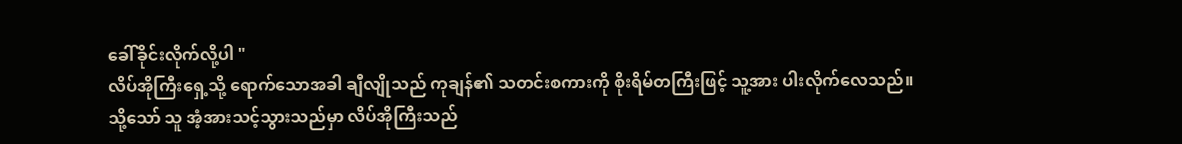ခေါ်ခိုင်းလိုက်လို့ပါ "
လိပ်အိုကြီးရှေ့သို့ ရောက်သောအခါ ချီလျိုသည် ကုချန်၏ သတင်းစကားကို စိုးရိမ်တကြီးဖြင့် သူ့အား ပါးလိုက်လေသည်။
သို့သော် သူ အံ့အားသင့်သွားသည်မှာ လိပ်အိုကြီးသည်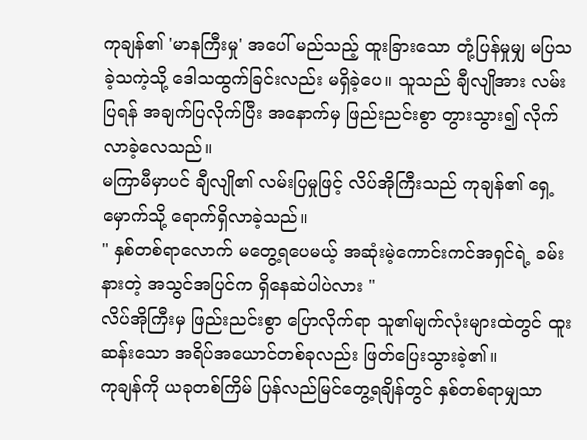ကုချန်၏ 'မာနကြီးမှု' အပေါ် မည်သည့် ထူးခြားသော တုံ့ပြန်မှုမျှ မပြသခဲ့သကဲ့သို့ ဒေါသထွက်ခြင်းလည်း မရှိခဲ့ပေ။ သူသည် ချီလျိုအား လမ်းပြရန် အချက်ပြလိုက်ပြီး အနောက်မှ ဖြည်းညင်းစွာ တွားသွား၍ လိုက်လာခဲ့လေသည်။
မကြာမီမှာပင် ချီလျို၏ လမ်းပြမှုဖြင့် လိပ်အိုကြီးသည် ကုချန်၏ ရှေ့မှောက်သို့ ရောက်ရှိလာခဲ့သည်။
" နှစ်တစ်ရာလောက် မတွေ့ရပေမယ့် အဆုံးမဲ့ကောင်းကင်အရှင်ရဲ့ ခမ်းနားတဲ့ အသွင်အပြင်က ရှိနေဆဲပါပဲလား "
လိပ်အိုကြီးမှ ဖြည်းညင်းစွာ ပြောလိုက်ရာ သူ၏မျက်လုံးများထဲတွင် ထူးဆန်းသော အရိပ်အယောင်တစ်ခုလည်း ဖြတ်ပြေးသွားခဲ့၏။
ကုချန်ကို ယခုတစ်ကြိမ် ပြန်လည်မြင်တွေ့ရချိန်တွင် နှစ်တစ်ရာမျှသာ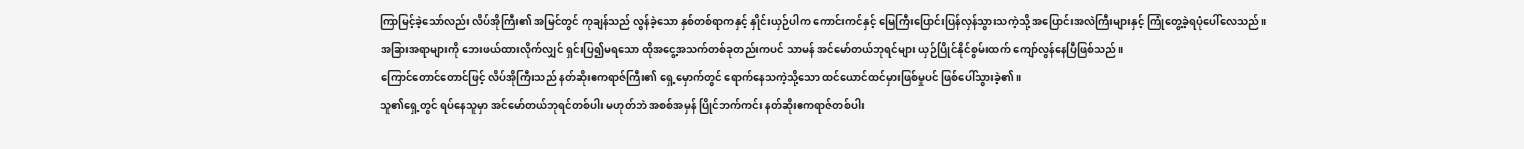ကြာမြင့်ခဲ့သော်လည်း လိပ်အိုကြီး၏ အမြင်တွင် ကုချန်သည် လွန်ခဲ့သော နှစ်တစ်ရာကနှင့် နှိုင်းယှဉ်ပါက ကောင်းကင်နှင့် မြေကြီးပြောင်းပြန်လှန်သွားသကဲ့သို့ အပြောင်းအလဲကြီးများနှင့် ကြုံတွေ့ခဲ့ရပုံပေါ်လေသည်။
အခြားအရာများကို ဘေးဖယ်ထားလိုက်လျှင် ရှင်းပြ၍မရသော ထိုအငွေ့အသက်တစ်ခုတည်းကပင် သာမန် အင်မော်တယ်ဘုရင်များ ယှဉ်ပြိုင်နိုင်စွမ်းထက် ကျော်လွန်နေပြီဖြစ်သည်။
ကြောင်တောင်တောင်ဖြင့် လိပ်အိုကြီးသည် နတ်ဆိုးဧကရာဇ်ကြီး၏ ရှေ့မှောက်တွင် ရောက်နေသကဲ့သို့သော ထင်ယောင်ထင်မှားဖြစ်မှုပင် ဖြစ်ပေါ်သွားခဲ့၏။
သူ၏ရှေ့တွင် ရပ်နေသူမှာ အင်မော်တယ်ဘုရင်တစ်ပါး မဟုတ်ဘဲ အစစ်အမှန် ပြိုင်ဘက်ကင်း နတ်ဆိုးဧကရာဇ်တစ်ပါး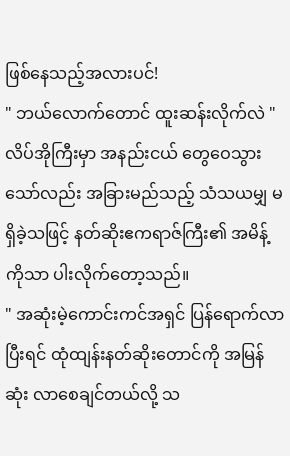ဖြစ်နေသည့်အလားပင်!
" ဘယ်လောက်တောင် ထူးဆန်းလိုက်လဲ "
လိပ်အိုကြီးမှာ အနည်းငယ် တွေဝေသွားသော်လည်း အခြားမည်သည့် သံသယမျှ မရှိခဲ့သဖြင့် နတ်ဆိုးဧကရာဇ်ကြီး၏ အမိန့်ကိုသာ ပါးလိုက်တော့သည်။
" အဆုံးမဲ့ကောင်းကင်အရှင် ပြန်ရောက်လာပြီးရင် ထုံထျန်းနတ်ဆိုးတောင်ကို အမြန်ဆုံး လာစေချင်တယ်လို့ သ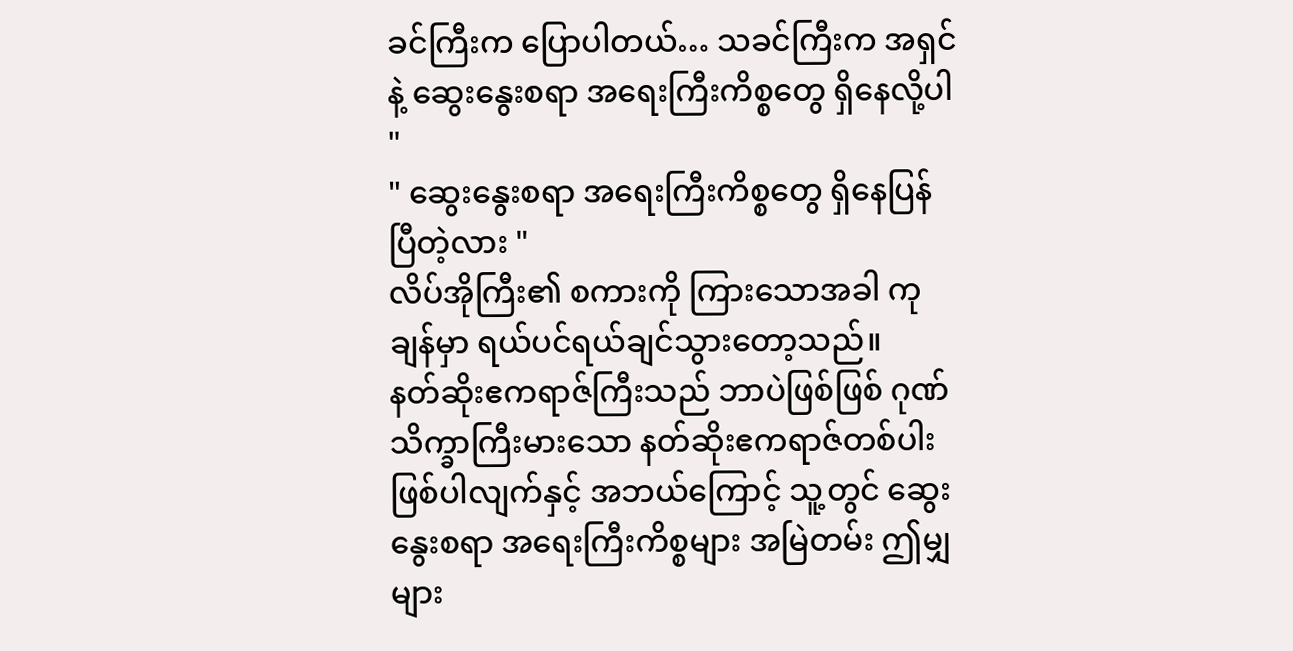ခင်ကြီးက ပြောပါတယ်… သခင်ကြီးက အရှင်နဲ့ ဆွေးနွေးစရာ အရေးကြီးကိစ္စတွေ ရှိနေလို့ပါ "
" ဆွေးနွေးစရာ အရေးကြီးကိစ္စတွေ ရှိနေပြန်ပြီတဲ့လား "
လိပ်အိုကြီး၏ စကားကို ကြားသောအခါ ကုချန်မှာ ရယ်ပင်ရယ်ချင်သွားတော့သည်။
နတ်ဆိုးဧကရာဇ်ကြီးသည် ဘာပဲဖြစ်ဖြစ် ဂုဏ်သိက္ခာကြီးမားသော နတ်ဆိုးဧကရာဇ်တစ်ပါး ဖြစ်ပါလျက်နှင့် အဘယ်ကြောင့် သူ့တွင် ဆွေးနွေးစရာ အရေးကြီးကိစ္စများ အမြဲတမ်း ဤမျှများ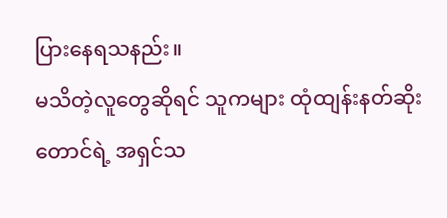ပြားနေရသနည်း။
မသိတဲ့လူတွေဆိုရင် သူကများ ထုံထျန်းနတ်ဆိုးတောင်ရဲ့ အရှင်သ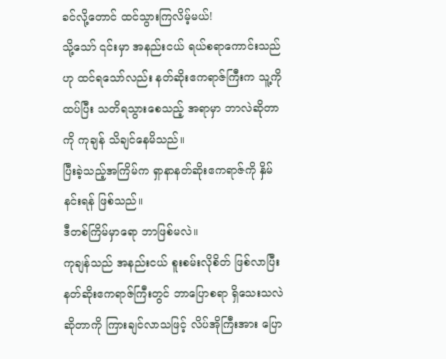ခင်လို့တောင် ထင်သွားကြလိမ့်မယ်!
သို့သော် ၎င်းမှာ အနည်းငယ် ရယ်စရာကောင်းသည်ဟု ထင်ရသော်လည်း နတ်ဆိုးဧကရာဇ်ကြီးက သူ့ကို ထပ်ပြီး သတိရသွားစေသည့် အရာမှာ ဘာလဲဆိုတာကို ကုချန် သိချင်နေမိသည်။
ပြီးခဲ့သည့်အကြိမ်က ရှာနာနတ်ဆိုးဧကရာဇ်ကို နှိမ်နင်းရန် ဖြစ်သည်။
ဒီတစ်ကြိမ်မှာရော ဘာဖြစ်မလဲ။
ကုချန်သည် အနည်းငယ် စူးစမ်းလိုစိတ် ဖြစ်လာပြီး နတ်ဆိုးဧကရာဇ်ကြီးတွင် ဘာပြောစရာ ရှိသေးသလဲဆိုတာကို ကြားချင်လာသဖြင့် လိပ်အိုကြီးအား ပြော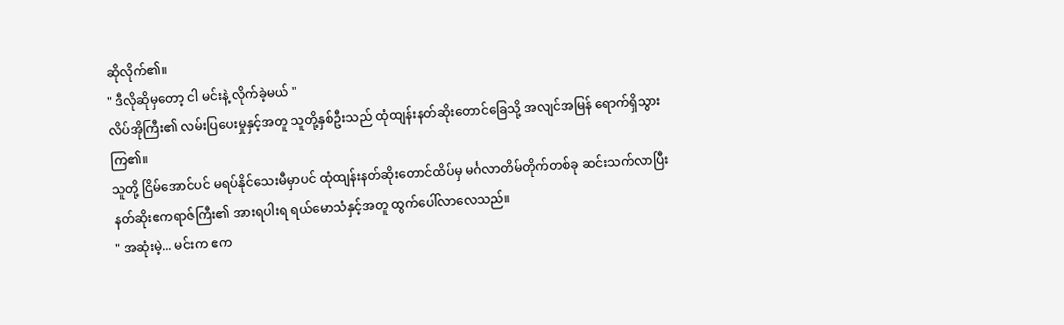ဆိုလိုက်၏။
" ဒီလိုဆိုမှတော့ ငါ မင်းနဲ့ လိုက်ခဲ့မယ် "
လိပ်အိုကြီး၏ လမ်းပြပေးမှုနှင့်အတူ သူတို့နှစ်ဦးသည် ထုံထျန်းနတ်ဆိုးတောင်ခြေသို့ အလျင်အမြန် ရောက်ရှိသွားကြ၏။
သူတို့ ငြိမ်အောင်ပင် မရပ်နိုင်သေးမီမှာပင် ထုံထျန်းနတ်ဆိုးတောင်ထိပ်မှ မင်္ဂလာတိမ်တိုက်တစ်ခု ဆင်းသက်လာပြီး နတ်ဆိုးဧကရာဇ်ကြီး၏ အားရပါးရ ရယ်မောသံနှင့်အတူ ထွက်ပေါ်လာလေသည်။
" အဆုံးမဲ့... မင်းက ဧက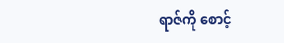ရာဇ်ကို စောင့်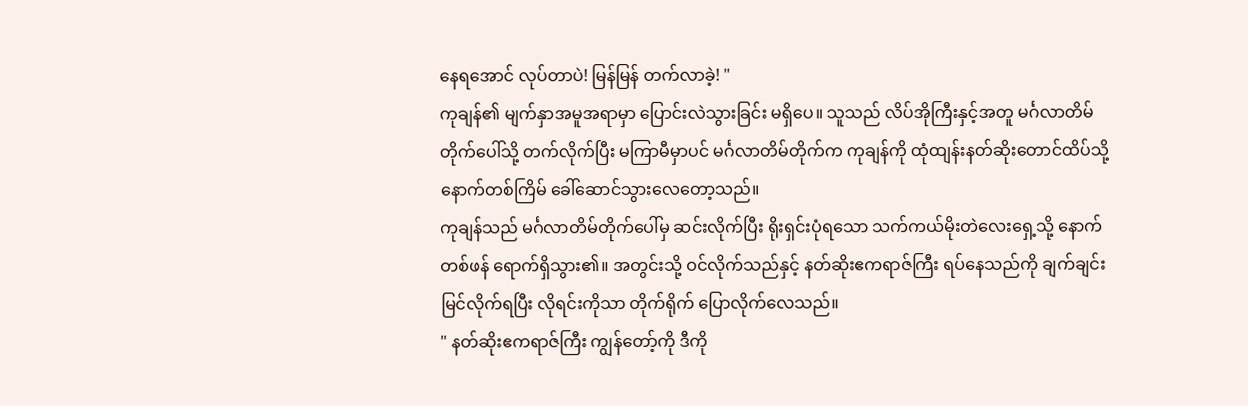နေရအောင် လုပ်တာပဲ! မြန်မြန် တက်လာခဲ့! "
ကုချန်၏ မျက်နှာအမူအရာမှာ ပြောင်းလဲသွားခြင်း မရှိပေ။ သူသည် လိပ်အိုကြီးနှင့်အတူ မင်္ဂလာတိမ်တိုက်ပေါ်သို့ တက်လိုက်ပြီး မကြာမီမှာပင် မင်္ဂလာတိမ်တိုက်က ကုချန်ကို ထုံထျန်းနတ်ဆိုးတောင်ထိပ်သို့ နောက်တစ်ကြိမ် ခေါ်ဆောင်သွားလေတော့သည်။
ကုချန်သည် မင်္ဂလာတိမ်တိုက်ပေါ်မှ ဆင်းလိုက်ပြီး ရိုးရှင်းပုံရသော သက်ကယ်မိုးတဲလေးရှေ့သို့ နောက်တစ်ဖန် ရောက်ရှိသွား၏။ အတွင်းသို့ ဝင်လိုက်သည်နှင့် နတ်ဆိုးဧကရာဇ်ကြီး ရပ်နေသည်ကို ချက်ချင်း မြင်လိုက်ရပြီး လိုရင်းကိုသာ တိုက်ရိုက် ပြောလိုက်လေသည်။
" နတ်ဆိုးဧကရာဇ်ကြီး ကျွန်တော့်ကို ဒီကို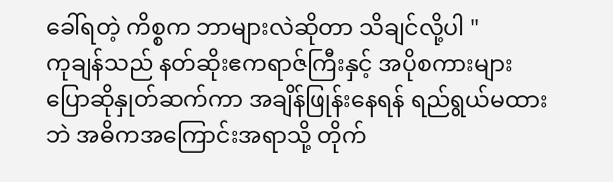ခေါ်ရတဲ့ ကိစ္စက ဘာများလဲဆိုတာ သိချင်လို့ပါ "
ကုချန်သည် နတ်ဆိုးဧကရာဇ်ကြီးနှင့် အပိုစကားများ ပြောဆိုနှုတ်ဆက်ကာ အချိန်ဖြုန်းနေရန် ရည်ရွယ်မထားဘဲ အဓိကအကြောင်းအရာသို့ တိုက်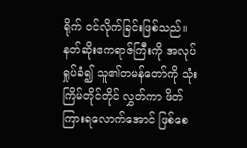ရိုက် ဝင်လိုက်ခြင်းဖြစ်သည်။ နတ်ဆိုးဧကရာဇ်ကြီးကို အလုပ်ရှုပ်ခံ၍ သူ၏တမန်တော်ကို သုံးကြိမ်တိုင်တိုင် လွှတ်ကာ ဖိတ်ကြားရလောက်အောင် ဖြစ်စေ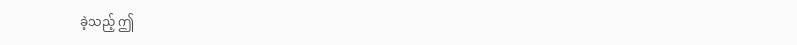ခဲ့သည့် ဤ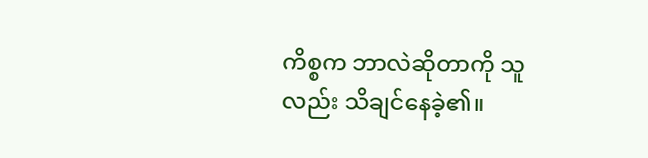ကိစ္စက ဘာလဲဆိုတာကို သူလည်း သိချင်နေခဲ့၏။